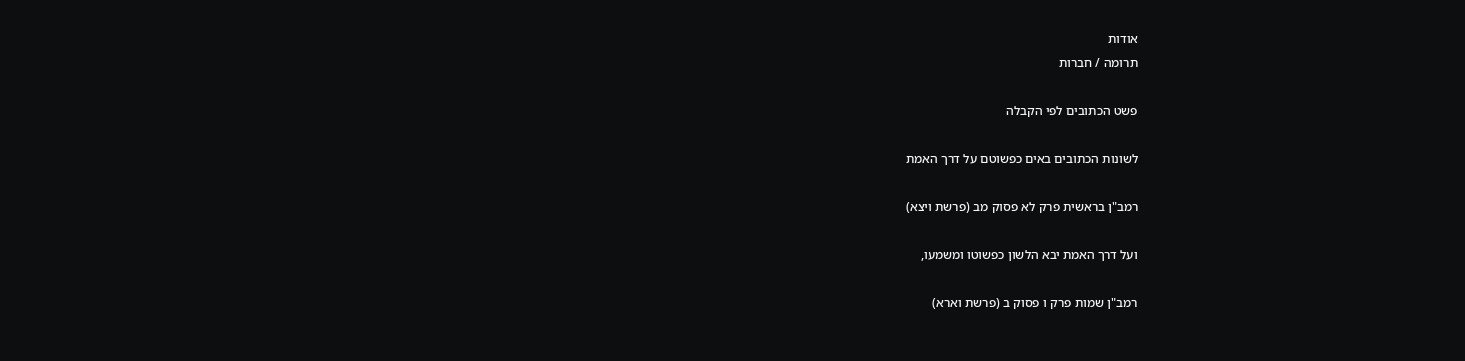אודות
תרומה / חברות

פשט הכתובים לפי הקבלה

לשונות הכתובים באים כפשוטם על דרך האמת

רמב"ן בראשית פרק לא פסוק מב (פרשת ויצא)

ועל דרך האמת יבא הלשון כפשוטו ומשמעו,

רמב"ן שמות פרק ו פסוק ב (פרשת וארא)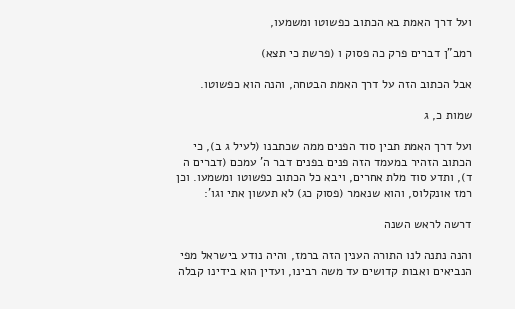ועל דרך האמת בא הכתוב כפשוטו ומשמעו,

רמב"ן דברים פרק כה פסוק ו (פרשת כי תצא)

אבל הכתוב הזה על דרך האמת הבטחה, והנה הוא כפשוטו.

שמות כ, ג

ועל דרך האמת תבין סוד הפנים ממה שכתבנו (לעיל ג ב), כי הכתוב הזהיר במעמד הזה פנים בפנים דבר ה' עמכם (דברים ה ד), ותדע סוד מלת אחרים, ויבא כל הכתוב כפשוטו ומשמעו. וכן רמז אונקלוס, והוא שנאמר (פסוק כג) לא תעשון אתי וגו':

דרשה לראש השנה

והנה נתנה לנו התורה הענין הזה ברמז, והיה נודע בישראל מפי הנביאים ואבות קדושים עד משה רבינו, ועדין הוא בידינו קבלה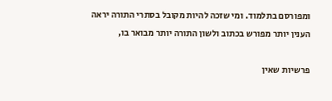ומפורסם בתלמוד. ומי שזכה להיות מקובל בסתרי התורה יראה הענין יותר מפורש בכתוב ולשון התורה יותר מבואר בו,

פרשיות שאין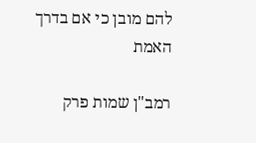להם מובן כי אם בדרך האמת

רמב"ן שמות פרק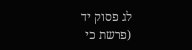לג פסוק יד (פרשת כי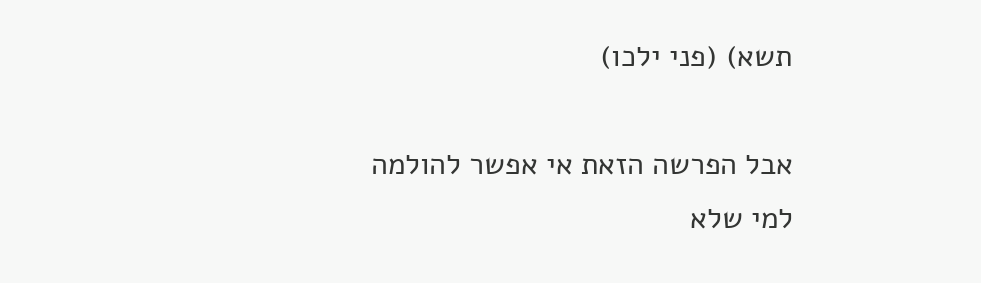תשא) (פני ילכו)

אבל הפרשה הזאת אי אפשר להולמה למי שלא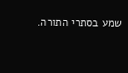שמע בסתרי התורה.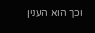וכך הוא הענין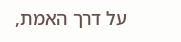על דרך האמת,